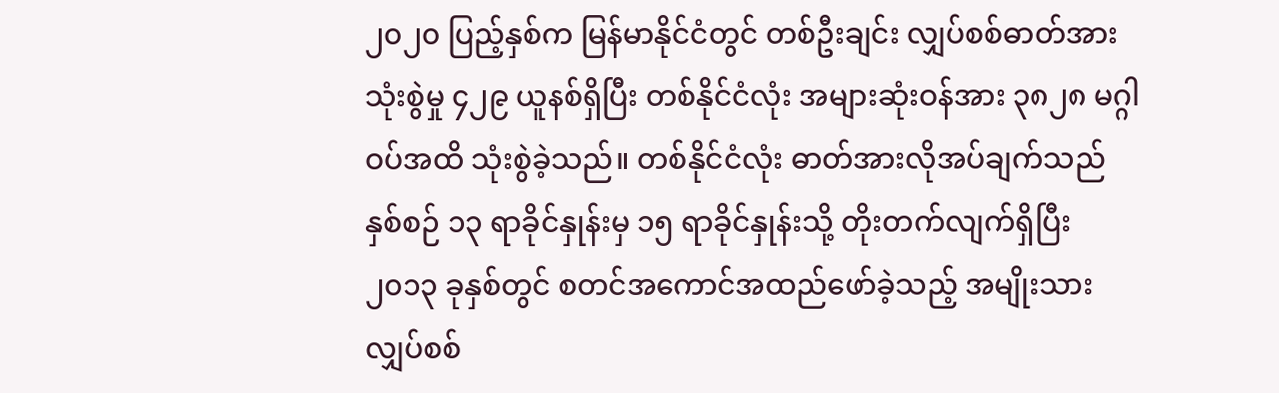၂၀၂၀ ပြည့်နှစ်က မြန်မာနိုင်ငံတွင် တစ်ဦးချင်း လျှပ်စစ်ဓာတ်အား သုံးစွဲမှု ၄၂၉ ယူနစ်ရှိပြီး တစ်နိုင်ငံလုံး အများဆုံးဝန်အား ၃၈၂၈ မဂ္ဂါဝပ်အထိ သုံးစွဲခဲ့သည်။ တစ်နိုင်ငံလုံး ဓာတ်အားလိုအပ်ချက်သည် နှစ်စဉ် ၁၃ ရာခိုင်နှုန်းမှ ၁၅ ရာခိုင်နှုန်းသို့ တိုးတက်လျက်ရှိပြီး ၂၀၁၃ ခုနှစ်တွင် စတင်အကောင်အထည်ဖော်ခဲ့သည့် အမျိုးသားလျှပ်စစ်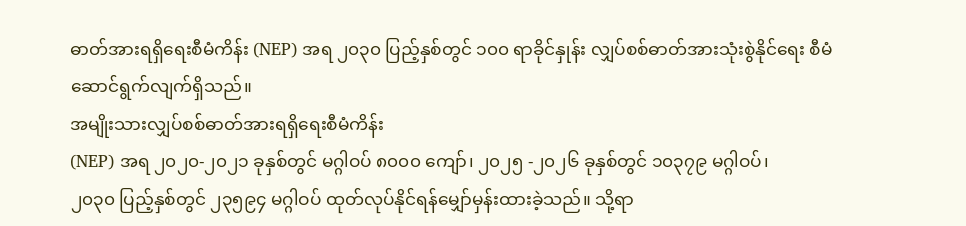ဓာတ်အားရရှိရေးစီမံကိန်း (NEP) အရ ၂၀၃၀ ပြည့်နှစ်တွင် ၁၀၀ ရာခိုင်နှုန်း လျှပ်စစ်ဓာတ်အားသုံးစွဲနိုင်ရေး စီမံဆောင်ရွက်လျက်ရှိသည်။
အမျိုးသားလျှပ်စစ်ဓာတ်အားရရှိရေးစီမံကိန်း
(NEP) အရ ၂၀၂၀-၂၀၂၁ ခုနှစ်တွင် မဂ္ဂါဝပ် ၈၀၀၀ ကျော်၊ ၂၀၂၅ -၂၀၂၆ ခုနှစ်တွင် ၁၀၃၇၉ မဂ္ဂါဝပ်၊
၂၀၃၀ ပြည့်နှစ်တွင် ၂၃၅၉၄ မဂ္ဂါဝပ် ထုတ်လုပ်နိုင်ရန်မျှော်မှန်းထားခဲ့သည်။ သို့ရာ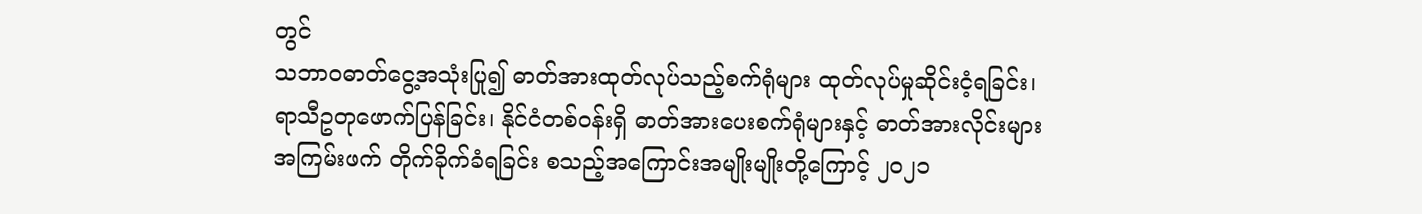တွင်
သဘာဝဓာတ်ငွေ့အသုံးပြု၍ ဓာတ်အားထုတ်လုပ်သည့်စက်ရုံများ ထုတ်လုပ်မှုဆိုင်းငံ့ရခြင်း၊
ရာသီဥတုဖောက်ပြန်ခြင်း၊ နိုင်ငံတစ်ဝန်းရှိ ဓာတ်အားပေးစက်ရုံများနှင့် ဓာတ်အားလိုင်းများ
အကြမ်းဖက် တိုက်ခိုက်ခံရခြင်း စသည့်အကြောင်းအမျိုးမျိုးတို့ကြောင့် ၂၀၂၁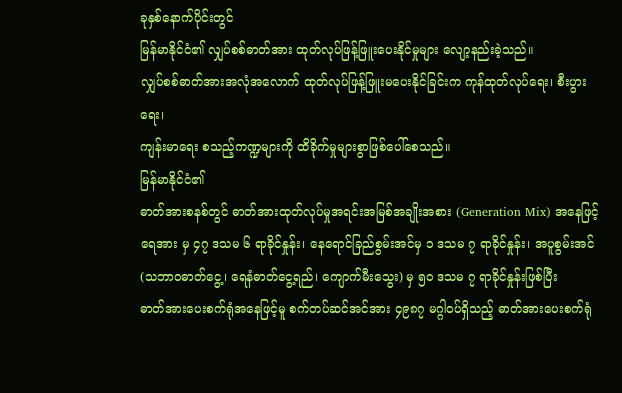ခုနှစ်နောက်ပိုင်းတွင်
မြန်မာနိုင်ငံ၏ လျှပ်စစ်ဓာတ်အား ထုတ်လုပ်ဖြန့်ဖြူးပေးနိုင်မှုများ လျော့နည်းခဲ့သည်။
လျှပ်စစ်ဓာတ်အားအလုံအလောက် ထုတ်လုပ်ဖြန့်ဖြူးမပေးနိုင်ခြင်းက ကုန်ထုတ်လုပ်ရေး၊ စီးပွားရေး၊
ကျန်းမာရေး စသည့်ကဏ္ဍများကို ထိခိုက်မှုများစွာဖြစ်ပေါ်စေသည်။
မြန်မာနိုင်ငံ၏
ဓာတ်အားစနစ်တွင် ဓာတ်အားထုတ်လုပ်မှုအရင်းအမြစ်အချိုးအစား (Generation Mix) အနေဖြင့်
ရေအား မှ ၄၇ ဒသမ ၆ ရာခိုင်နှုန်း၊ နေရောင်ခြည်စွမ်းအင်မှ ၁ ဒသမ ၇ ရာခိုင်နှုန်း၊ အပူစွမ်းအင်
(သဘာဝဓာတ်ငွေ့၊ ရေနံဓာတ်ငွေ့ရည်၊ ကျောက်မီးသွေး) မှ ၅၀ ဒသမ ၇ ရာခိုင်နှုန်းဖြစ်ပြီး
ဓာတ်အားပေးစက်ရုံအနေဖြင့်မူ စက်တပ်ဆင်အင်အား ၄၉၈၇ မဂ္ဂါဝပ်ရှိသည့် ဓာတ်အားပေးစက်ရုံ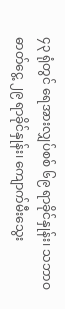၄၃ ရုံတွင် ရေအားလျှပ်စစ် ၆၉ ရာခိုင်နှုန်း၊ သဘာဝဓာတ်ငွေ့ ၂၉ ရာခိုင်နှုန်း၊ ကျောက်မီးသွေး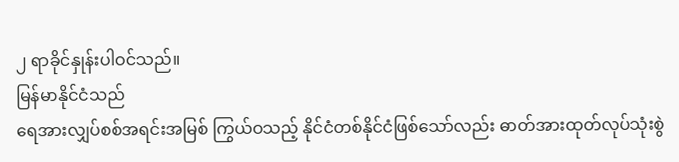၂ ရာခိုင်နှုန်းပါဝင်သည်။
မြန်မာနိုင်ငံသည်
ရေအားလျှပ်စစ်အရင်းအမြစ် ကြွယ်ဝသည့် နိုင်ငံတစ်နိုင်ငံဖြစ်သော်လည်း ဓာတ်အားထုတ်လုပ်သုံးစွဲ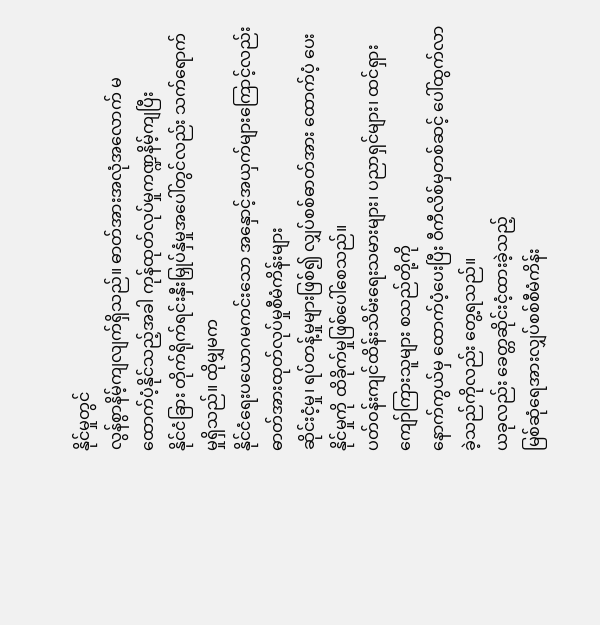နိုင်မှုတွင်
လွန်စွာနိမ့်ကျလျက်ရှိသည်။ ဓာတ်အားအလုံအလောက် မထောက်ပံ့နိုင်သည့်အခါ ကုန်ထုတ်လုပ်မှုကဏ္ဍနိမ့်ကျပြီး
နိုင်ငံခြား တိုက်ရိုက်ရင်းနှီးမြှုပ်နှံမှုအပေါ်တွင်လည်း သက်ရောက်မှုရှိသည်။ ထိုမျှမက
နိုင်ငံရေးပယောဂမကင်းသော အနှောင့်အယှက်များကြောင့်လည်း ဓာတ်အားထုတ်လုပ်မှုစီမံကိန်းများ
ဆိုင်းငံ့မှု၊ ရပ်တန့်မှုများဖြစ်၍ လျှပ်စစ်ဓာတ်အား ထောက်ပံ့ ပေးနိုင်မှုကို ထိခိုက်မှုဖြစ်ပေါ်စေသည်။
ပတ်ဝန်းကျင်ထိန်းသိမ်းရေးသမားများ၊ ပညာရှင်များ၊ ထင်ရှားကျော်ကြားသူများ စသည်တို့ကို
နောက်ကွယ်မှ ထောက်ပံ့ပေးပြီး ဝီကီလိစ်မှတစ်ဆင့် ပေါ်ထွက်လာခဲ့သည်ကိုလည်း တွေ့ရသည်။
ယခုလည်း ခေတ္တဆိုင်းငံ့ထားခဲ့သည့်
မြစ်ဆုံရေအားလျှပ်စစ်စီမံကိန်း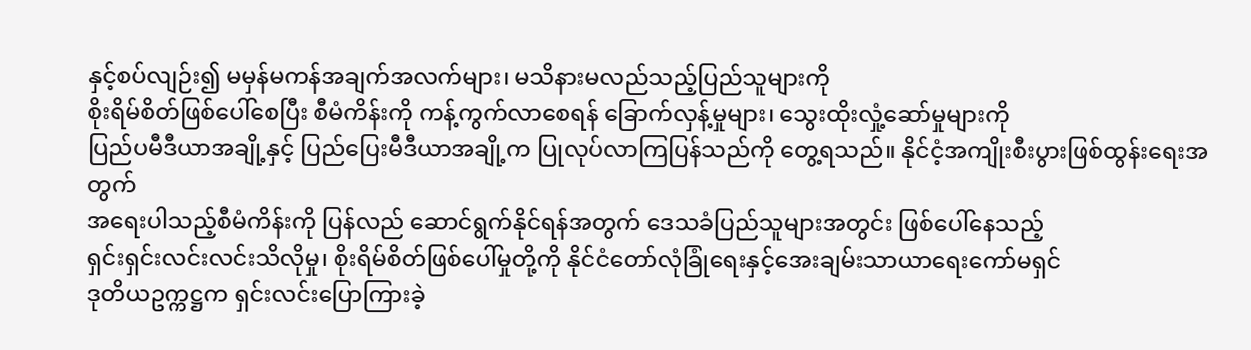နှင့်စပ်လျဉ်း၍ မမှန်မကန်အချက်အလက်များ၊ မသိနားမလည်သည့်ပြည်သူများကို
စိုးရိမ်စိတ်ဖြစ်ပေါ်စေပြီး စီမံကိန်းကို ကန့်ကွက်လာစေရန် ခြောက်လှန့်မှုများ၊ သွေးထိုးလှုံ့ဆော်မှုများကို
ပြည်ပမီဒီယာအချို့နှင့် ပြည်ပြေးမီဒီယာအချို့က ပြုလုပ်လာကြပြန်သည်ကို တွေ့ရသည်။ နိုင်ငံ့အကျိုးစီးပွားဖြစ်ထွန်းရေးအတွက်
အရေးပါသည့်စီမံကိန်းကို ပြန်လည် ဆောင်ရွက်နိုင်ရန်အတွက် ဒေသခံပြည်သူများအတွင်း ဖြစ်ပေါ်နေသည့်
ရှင်းရှင်းလင်းလင်းသိလိုမှု၊ စိုးရိမ်စိတ်ဖြစ်ပေါ်မှုတို့ကို နိုင်ငံတော်လုံခြုံရေးနှင့်အေးချမ်းသာယာရေးကော်မရှင်
ဒုတိယဥက္ကဋ္ဌက ရှင်းလင်းပြောကြားခဲ့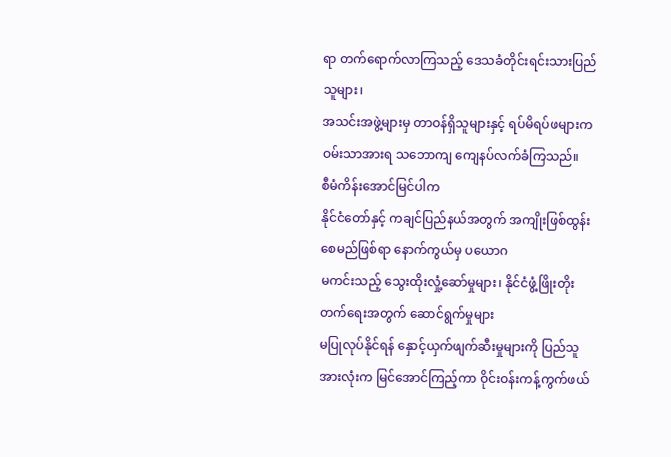ရာ တက်ရောက်လာကြသည့် ဒေသခံတိုင်းရင်းသားပြည်သူများ၊
အသင်းအဖွဲ့များမှ တာဝန်ရှိသူများနှင့် ရပ်မိရပ်ဖများက ဝမ်းသာအားရ သဘောကျ ကျေနပ်လက်ခံကြသည်။
စီမံကိန်းအောင်မြင်ပါက
နိုင်ငံတော်နှင့် ကချင်ပြည်နယ်အတွက် အကျိုးဖြစ်ထွန်းစေမည်ဖြစ်ရာ နောက်ကွယ်မှ ပယောဂ
မကင်းသည့် သွေးထိုးလှုံ့ဆော်မှုများ၊ နိုင်ငံဖွံ့ဖြိုးတိုးတက်ရေးအတွက် ဆောင်ရွက်မှုများ
မပြုလုပ်နိုင်ရန် နှောင့်ယှက်ဖျက်ဆီးမှုများကို ပြည်သူအားလုံးက မြင်အောင်ကြည့်ကာ ဝိုင်းဝန်းကန့်ကွက်ဖယ်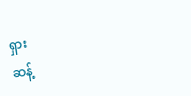ရှား
ဆန့်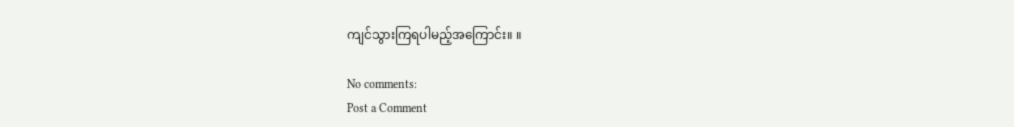ကျင်သွားကြရပါမည့်အကြောင်း။ ။

No comments:
Post a Comment